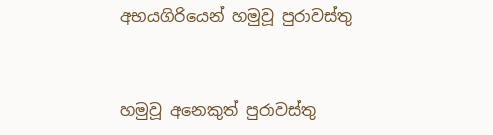අභයගිරියෙන් හමුවූ පුරාවස්තු


හමුවූ අනෙකුත් පුරාවස්තු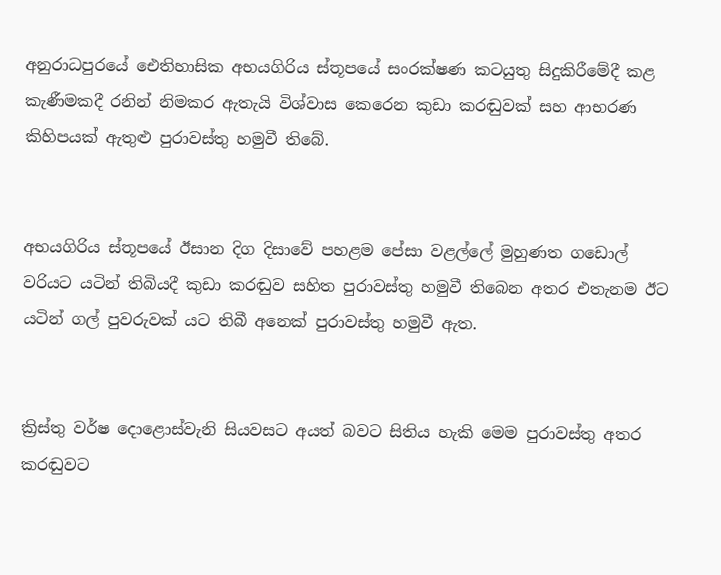අනුරාධපුරයේ ඓතිහාසික අභයගිරිය ස්තූපයේ සංරක්ෂණ කටයුතු සිදුකිරීමේදී කළ කැණීමකදී රනින් නිමකර ඇතැයි විශ්වාස කෙරෙන කුඩා කරඬුවක් සහ ආභරණ කිහිපයක් ඇතුළු පුරාවස්තු හමුවී තිබේ.


අභයගිරිය ස්තූපයේ ඊසාන දිග දිසාවේ පහළම පේසා වළල්ලේ මුහුණත ගඩොල් වරියට යටින් තිබියදී කුඩා කරඬුව සහිත පුරාවස්තු හමුවී තිබෙන අතර එතැනම ඊට යටින් ගල් පුවරුවක් යට තිබී අනෙක් පුරාවස්තු හමුවී ඇත.


ක්‍රිස්තු වර්ෂ දොළොස්වැනි සියවසට අයත් බවට සිතිය හැකි මෙම පුරාවස්තු අතර කරඬුවට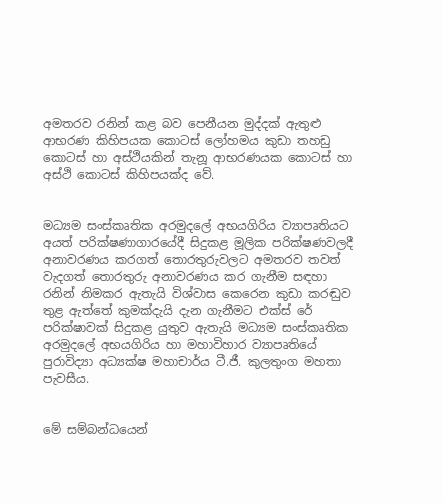අමතරව රනින් කළ බව පෙනීයන මුද්දක් ඇතුළු ආභරණ කිහිපයක කොටස් ලෝහමය කුඩා තහඩු කොටස් හා අස්ථියකින් තැනූ ආභරණයක කොටස් හා අස්ථි කොටස් කිහිපයක්ද වේ.


මධ්‍යම සංස්කෘතික අරමුදලේ අභයගිරිය ව්‍යාපෘතියට අයත් පරික්ෂණාගාරයේදී සිදුකළ මූලික පරික්ෂණවලදී අනාවරණය කරගත් තොරතුරුවලට අමතරව තවත් වැදගත් තොරතුරු අනාවරණය කර ගැනීම සඳහා රනින් නිමකර ඇතැයි විශ්වාස කෙරෙන කුඩා කරඬුව තුළ ඇත්තේ කුමක්දැයි දැන ගැනීමට එක්ස් රේ පරික්ෂාවක් සිදුකළ යුතුව ඇතැයි මධ්‍යම සංස්කෘතික අරමුදලේ අභයගිරිය හා මහාවිහාර ව්‍යාපෘතියේ පුරාවිද්‍යා අධ්‍යක්ෂ මහාචාර්ය ටී.ජී. කුලතුංග මහතා පැවසීය.


මේ සම්බන්ධයෙන්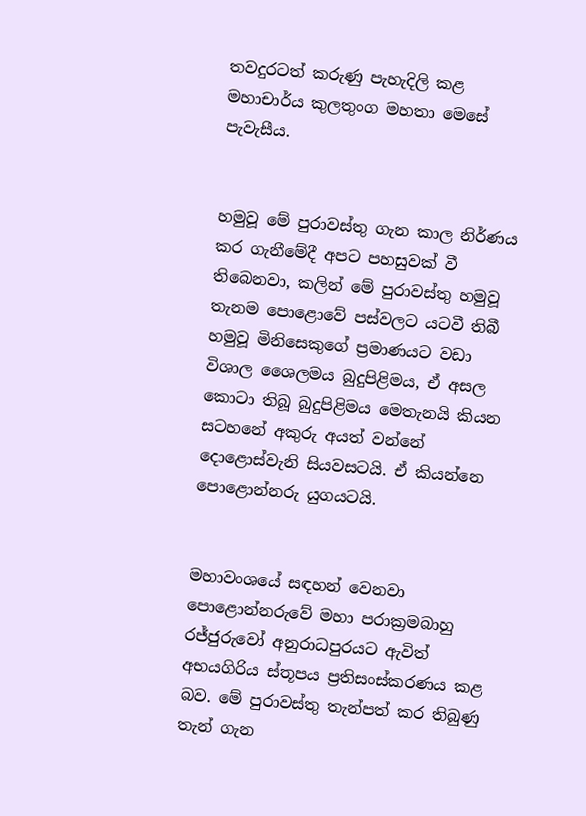තවදුරටත් කරුණු පැහැදිලි කළ මහාචාර්ය කුලතුංග මහතා මෙසේ පැවැසීය.


හමුවූ මේ පුරාවස්තු ගැන කාල නිර්ණය කර ගැනීමේදී අපට පහසුවක් වී තිබෙනවා, කලින් මේ පුරාවස්තු හමුවූ තැනම පොළොවේ පස්වලට යටවී තිබී හමුවූ මිනිසෙකුගේ ප්‍රමාණයට වඩා විශාල ශෛලමය බුදුපිළිමය, ඒ අසල කොටා තිබූ බුදුපිළිමය මෙතැනයි කියන සටහනේ අකුරු අයත් වන්නේ දොළොස්වැනි සියවසටයි. ඒ කියන්නෙ පොළොන්නරු යුගයටයි.


මහාවංශයේ සඳහන් වෙනවා පොළොන්නරුවේ මහා පරාක්‍රමබාහු රජ්ජුරුවෝ අනුරාධපුරයට ඇවිත් අභයගිරිය ස්තූපය ප්‍රතිසංස්කරණය කළ බව. මේ පුරාවස්තු තැන්පත් කර තිබුණු තැන් ගැන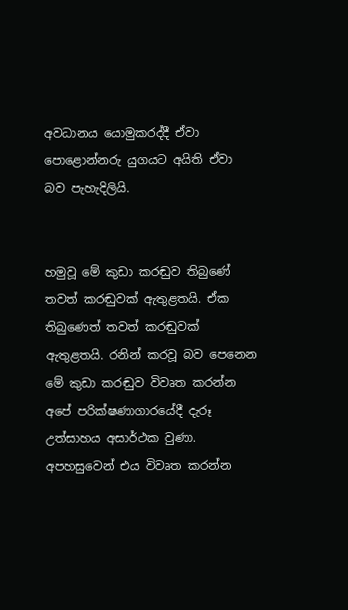අවධානය යොමුකරද්දී ඒවා පොළොන්නරු යුගයට අයිති ඒවා බව පැහැදිලියි.


හමුවූ මේ කුඩා කරඬුව තිබුණේ තවත් කරඬුවක් ඇතුළතයි. ඒක තිබුණෙත් තවත් කරඬුවක් ඇතුළතයි. රනින් කරවූ බව පෙනෙන මේ කුඩා කරඬුව විවෘත කරන්න අපේ පරික්ෂණාගාරයේදී දැරූ උත්සාහය අසාර්ථක වුණා. අපහසුවෙන් එය විවෘත කරන්න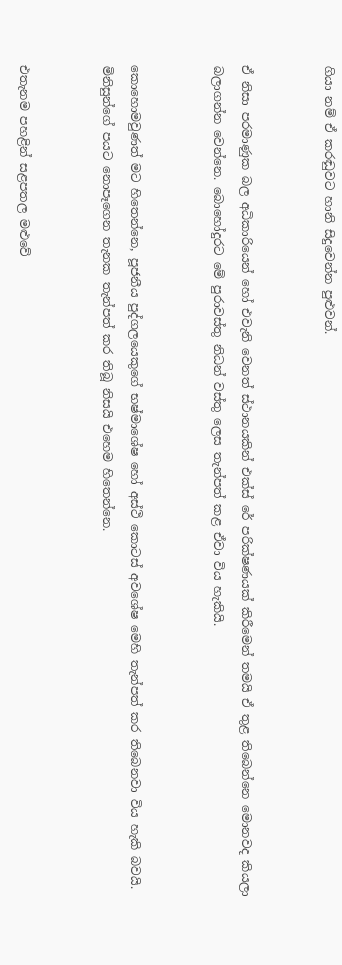ගියා නම් ඒ කරඬුවට හානි සිදුවෙන්න පුළුවන්.


ඒ නිසා පරමාණුක බල අධිකාරියෙන් හෝ එවැනි වෙනත් ස්ථානයකින් එක්ස් රේ පරික්ෂණයක් කිරීමෙන් තමයි ඒ තුළ තිබෙන්නෙ මොනවද කියලා බලාගන්න වෙන්නෙ. බොහෝදුරට මේ පුරාවස්තු නිධන් වස්තු ලෙස තැන්පත් කළ ඒවා විය හැකියි.


කොහොමවුණත් මට හිතෙන්නෙ, පූජනීය පුද්ගලයෙකුගේ භෂ්මාශේෂ හෝ අස්ථි කොටස් අවශේෂ මෙහි තැන්පත් කර තිබෙනවා විය හැකි බවයි. මිනිසුන්ගේ පයට නොපෑගෙන තැනක තැන්පත් කර තිබූ නිසයි එහෙම හිතෙන්නෙ.


එතැනම පහළින් සළපතල මළුවේ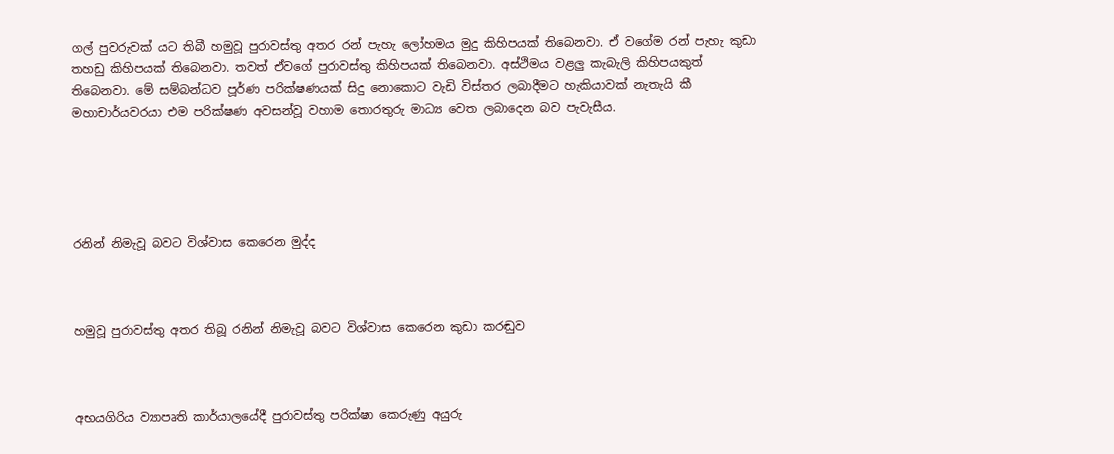ගල් පුවරුවක් යට තිබී හමුවූ පුරාවස්තු අතර රන් පැහැ ලෝහමය මුදු කිහිපයක් තිබෙනවා. ඒ වගේම රන් පැහැ කුඩා තහඩු කිහිපයක් තිබෙනවා. තවත් ඒවගේ පුරාවස්තු කිහිපයක් තිබෙනවා. අස්ථිමය වළලු කැබැලි කිහිපයකුත් තිබෙනවා. මේ සම්බන්ධව පූර්ණ පරික්ෂණයක් සිදු නොකොට වැඩි විස්තර ලබාදීමට හැකියාවක් නැතැයි කී මහාචාර්යවරයා එම පරික්ෂණ අවසන්වූ වහාම තොරතුරු මාධ්‍ය වෙත ලබාදෙන බව පැවැසීය.





රනින් නිමැවූ බවට විශ්වාස කෙරෙන මුද්ද



හමුවූ පුරාවස්තු අතර තිබූ රනින් නිමැවූ බවට විශ්වාස කෙරෙන කුඩා කරඬුව



අභයගිරිය ව්‍යාපෘති කාර්යාලයේදී පුරාවස්තු පරික්ෂා කෙරුණු අයුරු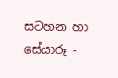සටහන හා සේයාරූ -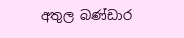අතුල බණ්ඩාර